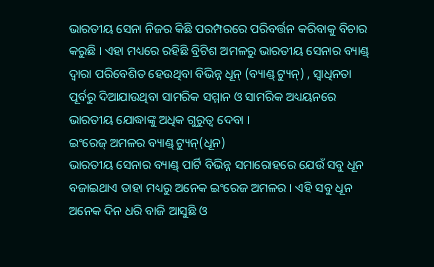ଭାରତୀୟ ସେନା ନିଜର କିଛି ପରମ୍ପରରେ ପରିବର୍ତ୍ତନ କରିବାକୁ ବିଚାର କରୁଛି । ଏହା ମଧ୍ୟରେ ରହିଛି ବ୍ରିଟିଶ ଅମଳରୁ ଭାରତୀୟ ସେନାର ବ୍ୟାଣ୍ଡ୍ ଦ୍ୱାରା ପରିବେଶିତ ହେଉଥିବା ବିଭିନ୍ନ ଧୂନ୍ (ବ୍ୟାଣ୍ଡ୍ ଟ୍ୟୁନ୍) , ସ୍ୱାଧିନତା ପୂର୍ବରୁ ଦିଆଯାଉଥିବା ସାମରିକ ସମ୍ମାନ ଓ ସାମରିକ ଅଧ୍ୟୟନରେ ଭାରତୀୟ ଯୋଦ୍ଧାଙ୍କୁ ଅଧିକ ଗୁରୁତ୍ୱ ଦେବା ।
ଇଂରେଜ୍ ଅମଳର ବ୍ୟାଣ୍ଡ୍ ଟ୍ୟୁନ୍(ଧୂନ)
ଭାରତୀୟ ସେନାର ବ୍ୟାଣ୍ଡ୍ ପାର୍ଟି ବିଭିନ୍ନ ସମାରୋହରେ ଯେଉଁ ସବୁ ଧୂନ ବଜାଇଥାଏ ତାହା ମଧ୍ୟରୁ ଅନେକ ଇଂରେଜ ଅମଳର । ଏହି ସବୁ ଧୂନ ଅନେକ ଦିନ ଧରି ବାଜି ଆସୁଛି ଓ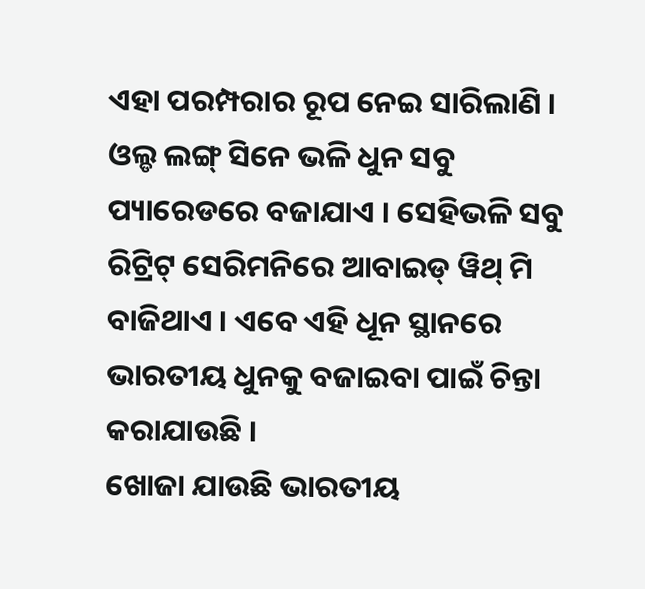ଏହା ପରମ୍ପରାର ରୂପ ନେଇ ସାରିଲାଣି । ଓଲ୍ଡ ଲଙ୍ଗ୍ ସିନେ ଭଳି ଧୁନ ସବୁ ପ୍ୟାରେଡରେ ବଜାଯାଏ । ସେହିଭଳି ସବୁ ରିଟ୍ରିଟ୍ ସେରିମନିରେ ଆବାଇଡ୍ ୱିଥ୍ ମି ବାଜିଥାଏ । ଏବେ ଏହି ଧୂନ ସ୍ଥାନରେ ଭାରତୀୟ ଧୁନକୁ ବଜାଇବା ପାଇଁ ଚିନ୍ତା କରାଯାଉଛି ।
ଖୋଜା ଯାଉଛି ଭାରତୀୟ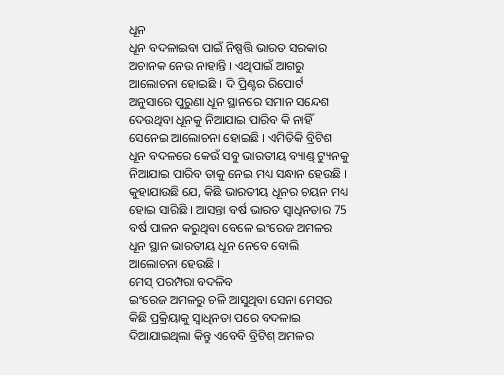ଧୂନ
ଧୂନ ବଦଳାଇବା ପାଇଁ ନିଷ୍ପତ୍ତି ଭାରତ ସରକାର ଅଚାନକ ନେଉ ନାହାନ୍ତି । ଏଥିପାଇଁ ଆଗରୁ ଆଲୋଚନା ହୋଇଛି । ଦି ପ୍ରିଣ୍ଟର ରିପୋର୍ଟ ଅନୁସାରେ ପୁରୁଣା ଧୂନ ସ୍ଥାନରେ ସମାନ ସନ୍ଦେଶ ଦେଉଥିବା ଧୂନକୁ ନିଆଯାଇ ପାରିବ କି ନାହିଁ ସେନେଇ ଆଲୋଚନା ହୋଇଛି । ଏମିତିକି ବ୍ରିଟିଶ ଧୂନ ବଦଳରେ କେଉଁ ସବୁ ଭାରତୀୟ ବ୍ୟାଣ୍ଡ୍ ଟ୍ୟୁନକୁ ନିଆଯାଇ ପାରିବ ତାକୁ ନେଇ ମଧ୍ୟ ସନ୍ଧାନ ହେଉଛି । କୁହାଯାଉଛି ଯେ, କିଛି ଭାରତୀୟ ଧୂନର ଚୟନ ମଧ୍ୟ ହୋଇ ସାରିଛି । ଆସନ୍ତା ବର୍ଷ ଭାରତ ସ୍ୱାଧିନତାର 75 ବର୍ଷ ପାଳନ କରୁଥିବା ବେଳେ ଇଂରେଜ ଅମଳର ଧୂନ ସ୍ଥାନ ଭାରତୀୟ ଧୂନ ନେବେ ବୋଲି ଆଲୋଚନା ହେଉଛି ।
ମେସ୍ ପରମ୍ପରା ବଦଳିବ
ଇଂରେଜ ଅମଳରୁ ଚଳି ଆସୁଥିବା ସେନା ମେସର କିଛି ପ୍ରକ୍ରିୟାକୁ ସ୍ୱାଧିନତା ପରେ ବଦଳାଇ ଦିଆଯାଇଥିଲା କିନ୍ତୁ ଏବେବି ବ୍ରିଟିଶ୍ ଅମଳର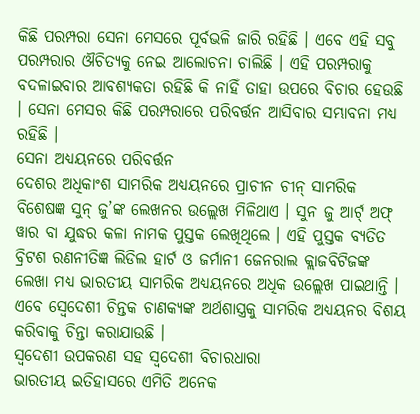କିଛି ପରମ୍ପରା ସେନା ମେସରେ ପୂର୍ବଭଳି ଜାରି ରହିଛି । ଏବେ ଏହି ସବୁ ପରମ୍ପରାର ଔଚିତ୍ୟକୁ ନେଇ ଆଲୋଚନା ଚାଲିଛି । ଏହି ପରମ୍ପରାକୁ ବଦଳାଇବାର ଆବଶ୍ୟକତା ରହିଛି କି ନାହିଁ ତାହା ଉପରେ ବିଚାର ହେଉଛି । ସେନା ମେସର କିଛି ପରମ୍ପରାରେ ପରିବର୍ତ୍ତନ ଆସିବାର ସମ୍ଭାବନା ମଧ୍ୟ ରହିଛି ।
ସେନା ଅଧ୍ୟୟନରେ ପରିବର୍ତ୍ତନ
ଦେଶର ଅଧିକାଂଶ ସାମରିକ ଅଧ୍ୟୟନରେ ପ୍ରାଚୀନ ଚୀନ୍ ସାମରିକ ବିଶେଷଜ୍ଞ ସୁନ୍ ଜୁ’ଙ୍କ ଲେଖନର ଉଲ୍ଲେଖ ମିଳିଥାଏ । ସୁନ ଜୁ ଆର୍ଟ୍ ଅଫ୍ ୱାର ବା ଯୁଦ୍ଧର କଳା ନାମକ ପୁସ୍ତକ ଲେଖିଥିଲେ । ଏହି ପୁସ୍ତକ ବ୍ୟତିତ ବ୍ରିଟଶ ରଣନୀତିଜ୍ଞ ଲିଡିଲ ହାର୍ଟ ଓ ଜର୍ମାନୀ ଜେନରାଲ କ୍ଲାଜବିଟିଜଙ୍କ ଲେଖା ମଧ୍ୟ ଭାରତୀୟ ସାମରିକ ଅଧ୍ୟୟନରେ ଅଧିକ ଉଲ୍ଲେଖ ପାଇଥାନ୍ତି । ଏବେ ସ୍ୱେଦେଶୀ ଚିନ୍ତକ ଚାଣକ୍ୟଙ୍କ ଅର୍ଥଶାସ୍ତ୍ରକୁ ସାମରିକ ଅଧ୍ୟୟନର ବିଶୟ କରିବାକୁ ଚିନ୍ତା କରାଯାଉଛି ।
ସ୍ୱଦେଶୀ ଉପକରଣ ସହ ସ୍ୱଦେଶୀ ବିଚାରଧାରା
ଭାରତୀୟ ଇତିହାସରେ ଏମିତି ଅନେକ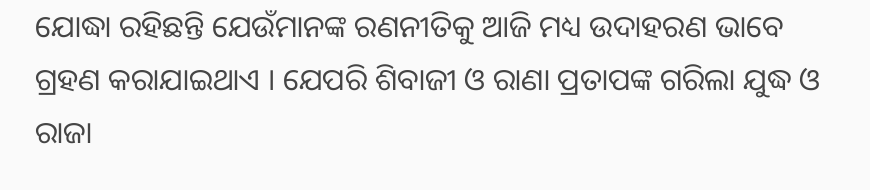ଯୋଦ୍ଧା ରହିଛନ୍ତି ଯେଉଁମାନଙ୍କ ରଣନୀତିକୁ ଆଜି ମଧ୍ୟ ଉଦାହରଣ ଭାବେ ଗ୍ରହଣ କରାଯାଇଥାଏ । ଯେପରି ଶିବାଜୀ ଓ ରାଣା ପ୍ରତାପଙ୍କ ଗରିଲା ଯୁଦ୍ଧ ଓ ରାଜା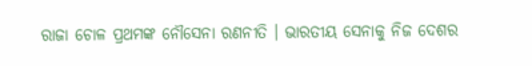ରାଜା ଚୋଳ ପ୍ରଥମଙ୍କ ନୌସେନା ରଣନୀତି । ଭାରତୀୟ ସେନାକୁ ନିଜ ଦେଶର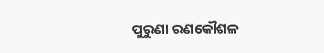ପୁରୁଣା ରଣକୌଶଳ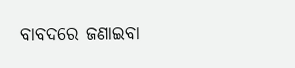ବାବଦରେ ଜଣାଇବା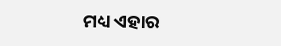ମଧ୍ୟ ଏହାର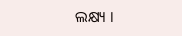ଲକ୍ଷ୍ୟ ।